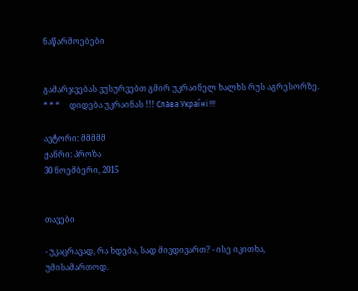ნაწარმოებები


გამარჯვებას ვუსურვებთ გმირ უკრაინელ ხალხს რუს აგრესორზე.     * * *     დიდება უკრაინას !!! Сла́ва Украї́ні !!!

ავტორი: მმმმმ
ჟანრი: პროზა
30 ნოემბერი, 2015


თავები

- უკაცრავად, რა ხდება, სად მივდივართ? - ისე იკითხა, უმისამართოდ.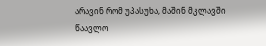არავინ რომ უპასუხა, მაშინ მკლავში წაავლო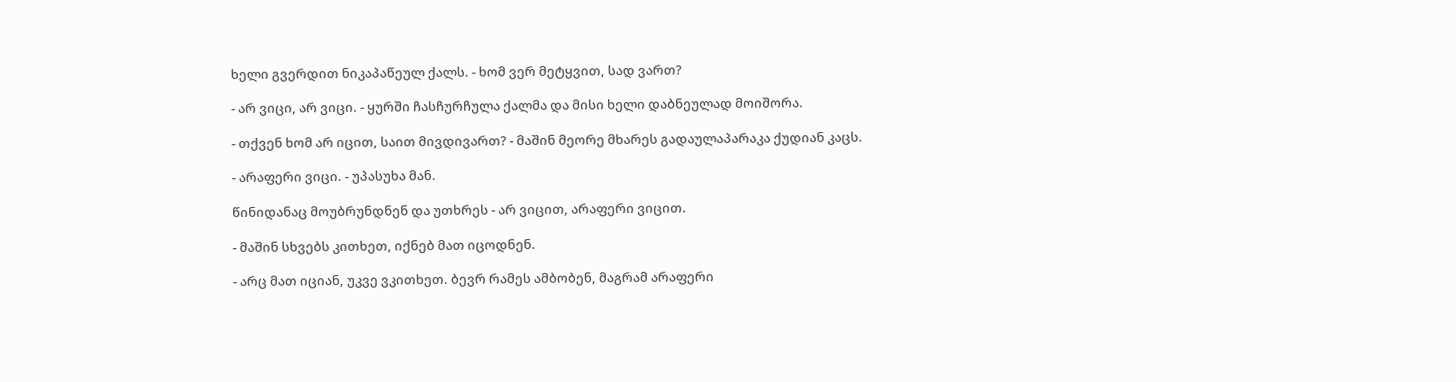ხელი გვერდით ნიკაპაწეულ ქალს. - ხომ ვერ მეტყვით, სად ვართ?

- არ ვიცი, არ ვიცი. - ყურში ჩასჩურჩულა ქალმა და მისი ხელი დაბნეულად მოიშორა.

- თქვენ ხომ არ იცით, საით მივდივართ? - მაშინ მეორე მხარეს გადაულაპარაკა ქუდიან კაცს.

- არაფერი ვიცი. - უპასუხა მან.

წინიდანაც მოუბრუნდნენ და უთხრეს - არ ვიცით, არაფერი ვიცით.

- მაშინ სხვებს კითხეთ, იქნებ მათ იცოდნენ.

- არც მათ იციან, უკვე ვკითხეთ. ბევრ რამეს ამბობენ, მაგრამ არაფერი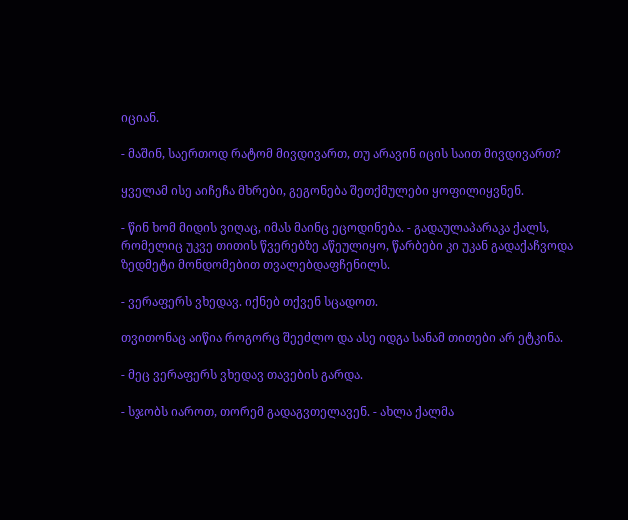იციან.

- მაშინ, საერთოდ რატომ მივდივართ, თუ არავინ იცის საით მივდივართ?

ყველამ ისე აიჩეჩა მხრები, გეგონება შეთქმულები ყოფილიყვნენ.

- წინ ხომ მიდის ვიღაც, იმას მაინც ეცოდინება. - გადაულაპარაკა ქალს, რომელიც უკვე თითის წვერებზე აწეულიყო, წარბები კი უკან გადაქაჩვოდა ზედმეტი მონდომებით თვალებდაფჩენილს.

- ვერაფერს ვხედავ. იქნებ თქვენ სცადოთ.

თვითონაც აიწია როგორც შეეძლო და ასე იდგა სანამ თითები არ ეტკინა.

- მეც ვერაფერს ვხედავ თავების გარდა.

- სჯობს იაროთ, თორემ გადაგვთელავენ. - ახლა ქალმა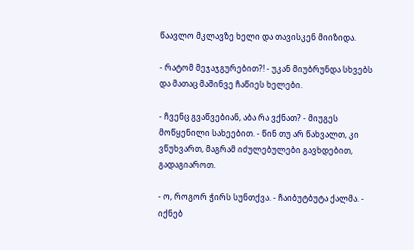წაავლო მკლავზე ხელი და თავისკენ მიიზიდა.

- რატომ მეჯაჯგურებით?! - უკან მიუბრუნდა სხვებს და მათაც მაშინვე ჩაწიეს ხელები.

- ჩვენც გვაწვებიან, აბა რა ვქნათ? - მიუგეს მოწყენილი სახეებით. - წინ თუ არ წახვალთ, კი ვწუხვართ, მაგრამ იძულებულები გავხდებით, გადაგიაროთ.

- ო, როგორ ჭირს სუნთქვა. - ჩაიბუტბუტა ქალმა. - იქნებ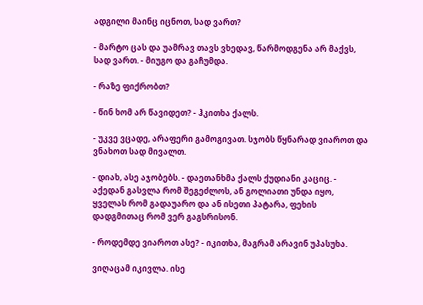ადგილი მაინც იცნოთ, სად ვართ?

- მარტო ცას და უამრავ თავს ვხედავ, წარმოდგენა არ მაქვს, სად ვართ. - მიუგო და გაჩუმდა.

- რაზე ფიქრობთ?

- წინ ხომ არ წავიდეთ? - ჰკითხა ქალს.

- უკვე ვცადე, არაფერი გამოგივათ. სჯობს წყნარად ვიაროთ და ვნახოთ სად მივალთ.

- დიახ, ასე აჯობებს. - დაეთანხმა ქალს ქუდიანი კაციც. - აქედან გასვლა რომ შეგეძლოს, ან გოლიათი უნდა იყო, ყველას რომ გადაუარო და ან ისეთი პატარა, ფეხის დადგმითაც რომ ვერ გაგსრისონ.

- როდემდე ვიაროთ ასე? - იკითხა, მაგრამ არავინ უპასუხა.

ვიღაცამ იკივლა. ისე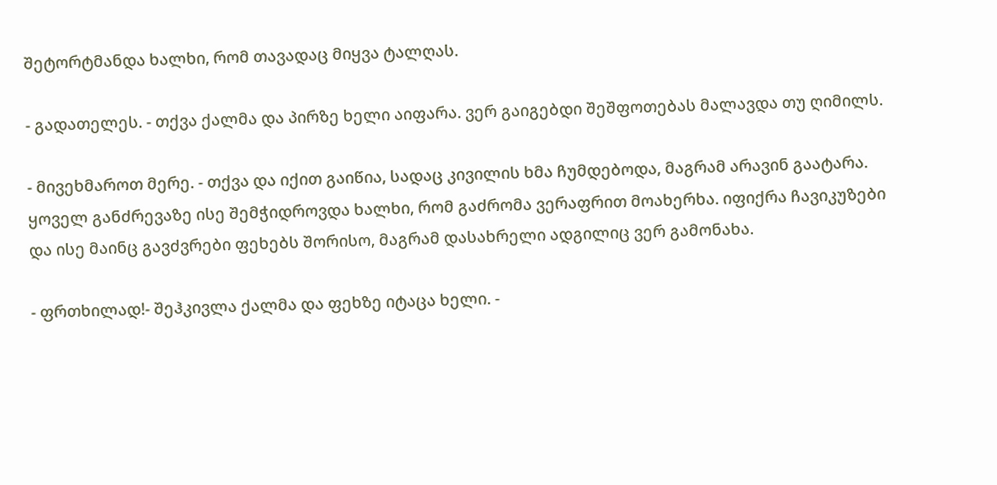შეტორტმანდა ხალხი, რომ თავადაც მიყვა ტალღას.

- გადათელეს. - თქვა ქალმა და პირზე ხელი აიფარა. ვერ გაიგებდი შეშფოთებას მალავდა თუ ღიმილს.

- მივეხმაროთ მერე. - თქვა და იქით გაიწია, სადაც კივილის ხმა ჩუმდებოდა, მაგრამ არავინ გაატარა. ყოველ განძრევაზე ისე შემჭიდროვდა ხალხი, რომ გაძრომა ვერაფრით მოახერხა. იფიქრა ჩავიკუზები და ისე მაინც გავძვრები ფეხებს შორისო, მაგრამ დასახრელი ადგილიც ვერ გამონახა.

- ფრთხილად!- შეჰკივლა ქალმა და ფეხზე იტაცა ხელი. -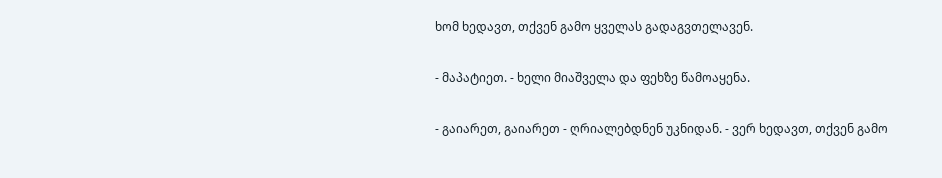ხომ ხედავთ, თქვენ გამო ყველას გადაგვთელავენ.

- მაპატიეთ. - ხელი მიაშველა და ფეხზე წამოაყენა.

- გაიარეთ, გაიარეთ - ღრიალებდნენ უკნიდან. - ვერ ხედავთ, თქვენ გამო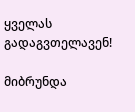ყველას გადაგვთელავენ!

მიბრუნდა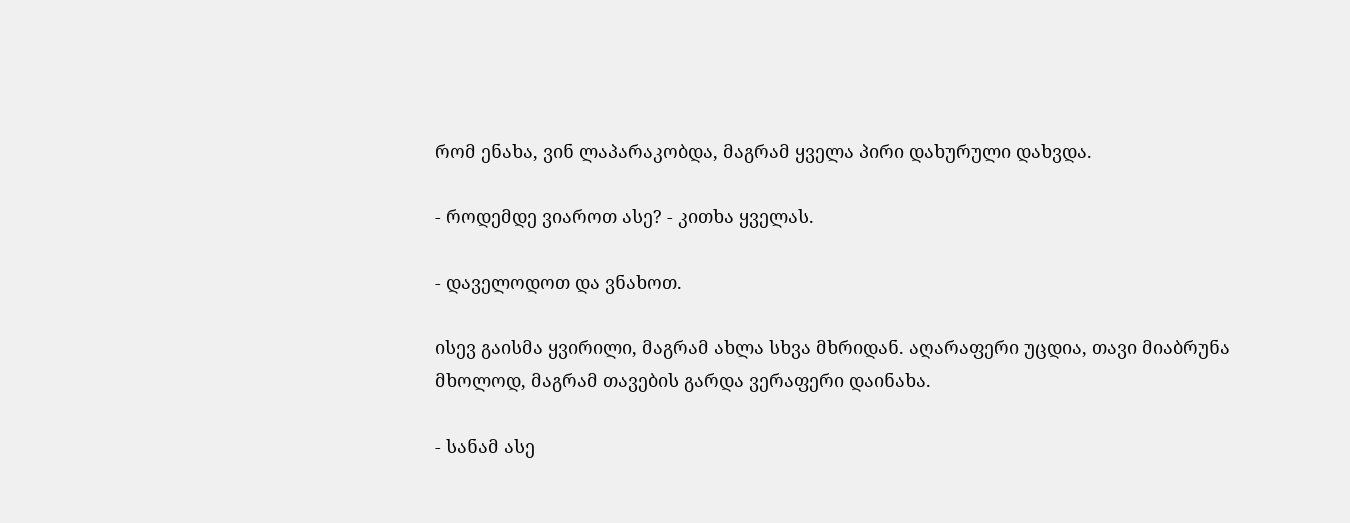რომ ენახა, ვინ ლაპარაკობდა, მაგრამ ყველა პირი დახურული დახვდა.

- როდემდე ვიაროთ ასე? - კითხა ყველას.

- დაველოდოთ და ვნახოთ.

ისევ გაისმა ყვირილი, მაგრამ ახლა სხვა მხრიდან. აღარაფერი უცდია, თავი მიაბრუნა მხოლოდ, მაგრამ თავების გარდა ვერაფერი დაინახა.

- სანამ ასე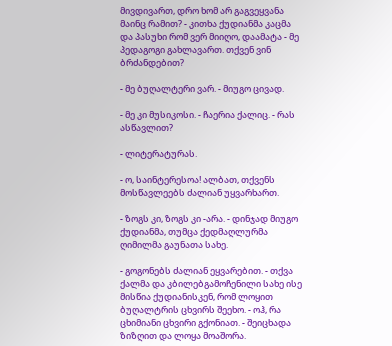მივდივართ, დრო ხომ არ გაგვეყვანა მაინც რამით? - კითხა ქუდიანმა კაცმა და პასუხი რომ ვერ მიიღო, დაამატა - მე პედაგოგი გახლავართ. თქვენ ვინ ბრძანდებით?

- მე ბუღალტერი ვარ. - მიუგო ცივად.

- მე კი მუსიკოსი. - ჩაერია ქალიც. - რას ასწავლით?

- ლიტერატურას.

- ო, საინტერესოა! ალბათ, თქვენს მოსწავლეებს ძალიან უყვარხართ.

- ზოგს კი, ზოგს კი -არა. - დინჯად მიუგო ქუდიანმა, თუმცა ქედმაღლურმა ღიმილმა გაუნათა სახე.

- გოგონებს ძალიან ეყვარებით. - თქვა ქალმა და კბილებგამოჩენილი სახე ისე მისწია ქუდიანისკენ, რომ ლოყით ბუღალტრის ცხვირს შეეხო. - ოჰ, რა ცხიმიანი ცხვირი გქონიათ. - შეიცხადა ზიზღით და ლოყა მოაშორა.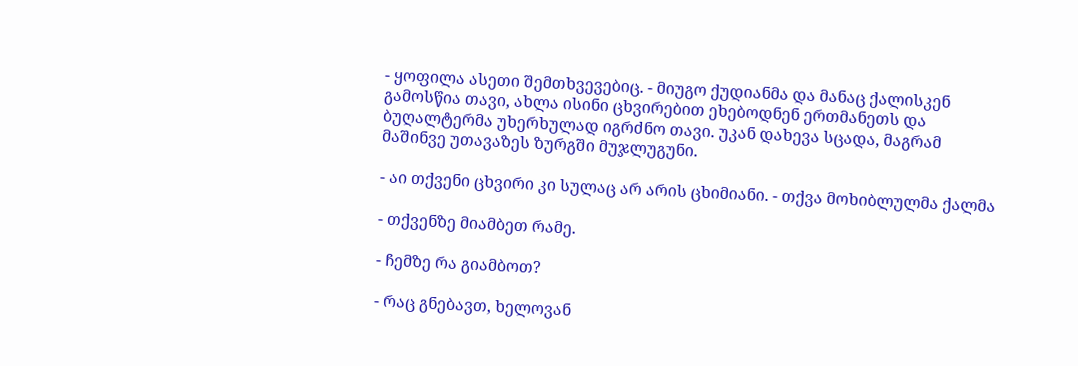- ყოფილა ასეთი შემთხვევებიც. - მიუგო ქუდიანმა და მანაც ქალისკენ გამოსწია თავი, ახლა ისინი ცხვირებით ეხებოდნენ ერთმანეთს და ბუღალტერმა უხერხულად იგრძნო თავი. უკან დახევა სცადა, მაგრამ მაშინვე უთავაზეს ზურგში მუჯლუგუნი.

- აი თქვენი ცხვირი კი სულაც არ არის ცხიმიანი. - თქვა მოხიბლულმა ქალმა

- თქვენზე მიამბეთ რამე.

- ჩემზე რა გიამბოთ?

- რაც გნებავთ, ხელოვან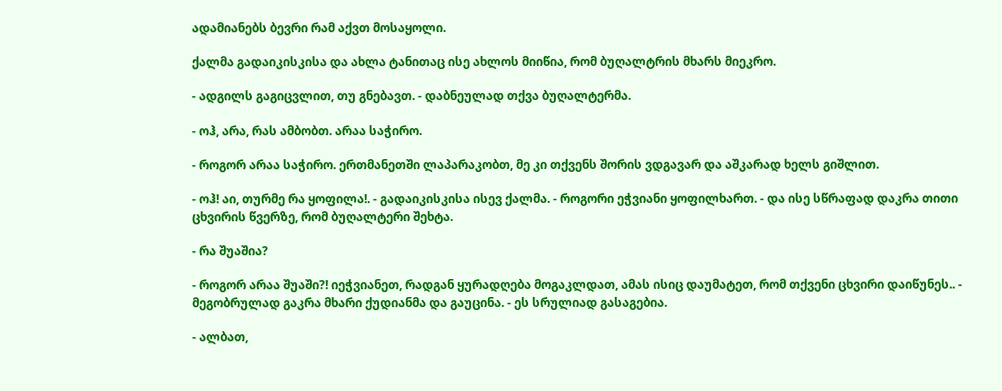ადამიანებს ბევრი რამ აქვთ მოსაყოლი.

ქალმა გადაიკისკისა და ახლა ტანითაც ისე ახლოს მიიწია, რომ ბუღალტრის მხარს მიეკრო.

- ადგილს გაგიცვლით, თუ გნებავთ. - დაბნეულად თქვა ბუღალტერმა.

- ოჰ, არა, რას ამბობთ. არაა საჭირო.

- როგორ არაა საჭირო. ერთმანეთში ლაპარაკობთ, მე კი თქვენს შორის ვდგავარ და აშკარად ხელს გიშლით.

- ოჰ! აი, თურმე რა ყოფილა!. - გადაიკისკისა ისევ ქალმა. - როგორი ეჭვიანი ყოფილხართ. - და ისე სწრაფად დაკრა თითი ცხვირის წვერზე, რომ ბუღალტერი შეხტა.

- რა შუაშია?

- როგორ არაა შუაში?! იეჭვიანეთ, რადგან ყურადღება მოგაკლდათ, ამას ისიც დაუმატეთ, რომ თქვენი ცხვირი დაიწუნეს.. - მეგობრულად გაკრა მხარი ქუდიანმა და გაუცინა. - ეს სრულიად გასაგებია.

- ალბათ,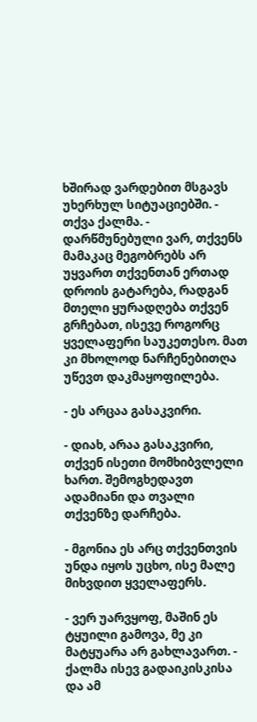ხშირად ვარდებით მსგავს უხერხულ სიტუაციებში. - თქვა ქალმა. - დარწმუნებული ვარ, თქვენს მამაკაც მეგობრებს არ უყვართ თქვენთან ერთად დროის გატარება, რადგან მთელი ყურადღება თქვენ გრჩებათ, ისევე როგორც ყველაფერი საუკეთესო. მათ კი მხოლოდ ნარჩენებითღა უწევთ დაკმაყოფილება.

- ეს არცაა გასაკვირი.

- დიახ, არაა გასაკვირი, თქვენ ისეთი მომხიბვლელი ხართ. შემოგხედავთ ადამიანი და თვალი თქვენზე დარჩება.

- მგონია ეს არც თქვენთვის უნდა იყოს უცხო, ისე მალე მიხვდით ყველაფერს.

- ვერ უარვყოფ, მაშინ ეს ტყუილი გამოვა, მე კი მატყუარა არ გახლავართ. - ქალმა ისევ გადაიკისკისა და ამ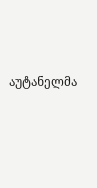აუტანელმა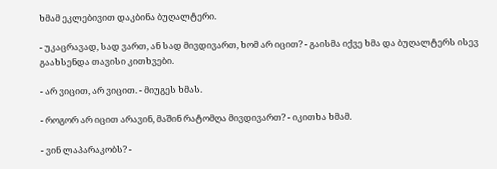ხმამ ეკლებივით დაკბინა ბუღალტერი.

- უკაცრავად, სად ვართ, ან სად მივდივართ, ხომ არ იცით? - გაისმა იქვე ხმა და ბუღალტერს ისევ გაახსენდა თავისი კითხვები.

- არ ვიცით, არ ვიცით. - მიუგეს ხმას.

- როგორ არ იცით არავინ, მაშინ რატომღა მივდივართ? - იკითხა ხმამ.

- ვინ ლაპარაკობს? -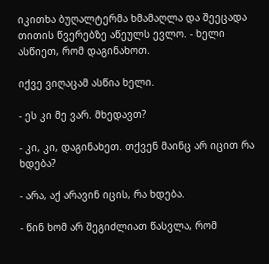იკითხა ბუღალტერმა ხმამაღლა და შეეცადა თითის წვერებზე აწეულს ევლო. - ხელი ასწიეთ, რომ დაგინახოთ.

იქვე ვიღაცამ ასწია ხელი.

- ეს კი მე ვარ. მხედავთ?

- კი, კი, დაგინახეთ. თქვენ მაინც არ იცით რა ხდება?

- არა, აქ არავინ იცის, რა ხდება.

- წინ ხომ არ შეგიძლიათ წასვლა, რომ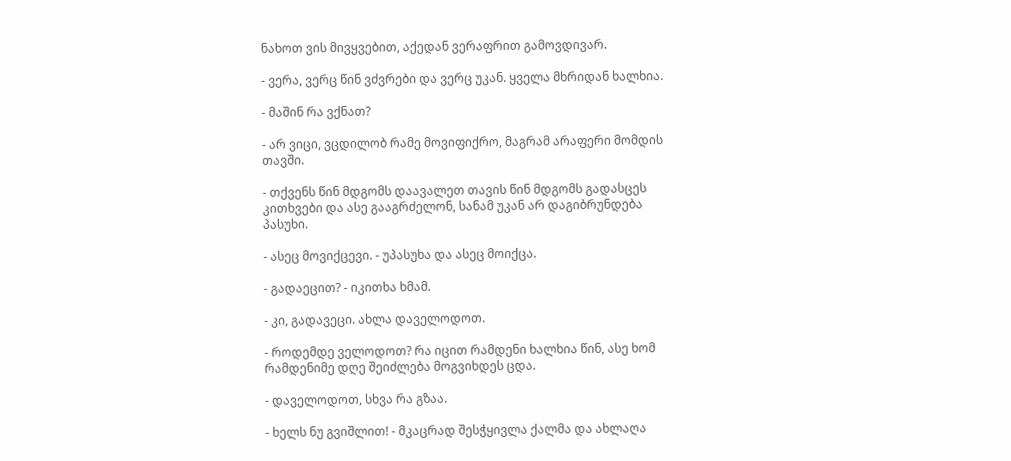ნახოთ ვის მივყვებით, აქედან ვერაფრით გამოვდივარ.

- ვერა, ვერც წინ ვძვრები და ვერც უკან. ყველა მხრიდან ხალხია.

- მაშინ რა ვქნათ?

- არ ვიცი, ვცდილობ რამე მოვიფიქრო, მაგრამ არაფერი მომდის თავში.

- თქვენს წინ მდგომს დაავალეთ თავის წინ მდგომს გადასცეს კითხვები და ასე გააგრძელონ, სანამ უკან არ დაგიბრუნდება პასუხი.

- ასეც მოვიქცევი. - უპასუხა და ასეც მოიქცა.

- გადაეცით? - იკითხა ხმამ.

- კი, გადავეცი. ახლა დაველოდოთ.

- როდემდე ველოდოთ? რა იცით რამდენი ხალხია წინ, ასე ხომ რამდენიმე დღე შეიძლება მოგვიხდეს ცდა.

- დაველოდოთ, სხვა რა გზაა.

- ხელს ნუ გვიშლით! - მკაცრად შესჭყივლა ქალმა და ახლაღა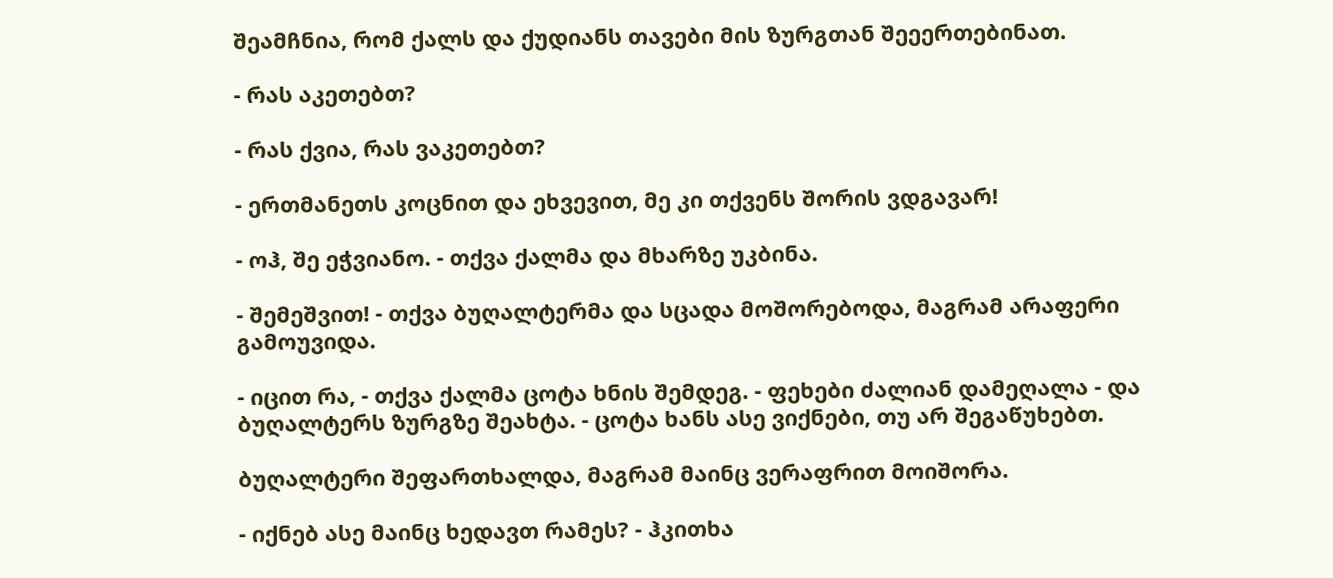შეამჩნია, რომ ქალს და ქუდიანს თავები მის ზურგთან შეეერთებინათ.

- რას აკეთებთ?

- რას ქვია, რას ვაკეთებთ?

- ერთმანეთს კოცნით და ეხვევით, მე კი თქვენს შორის ვდგავარ!

- ოჰ, შე ეჭვიანო. - თქვა ქალმა და მხარზე უკბინა.

- შემეშვით! - თქვა ბუღალტერმა და სცადა მოშორებოდა, მაგრამ არაფერი გამოუვიდა.

- იცით რა, - თქვა ქალმა ცოტა ხნის შემდეგ. - ფეხები ძალიან დამეღალა - და ბუღალტერს ზურგზე შეახტა. - ცოტა ხანს ასე ვიქნები, თუ არ შეგაწუხებთ.

ბუღალტერი შეფართხალდა, მაგრამ მაინც ვერაფრით მოიშორა.

- იქნებ ასე მაინც ხედავთ რამეს? - ჰკითხა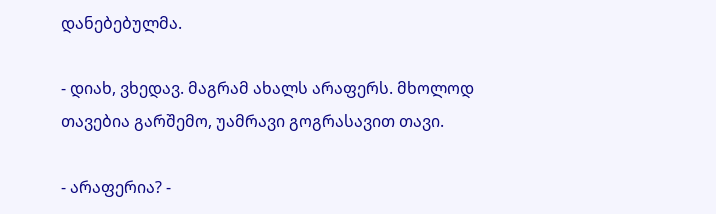დანებებულმა.

- დიახ, ვხედავ. მაგრამ ახალს არაფერს. მხოლოდ თავებია გარშემო, უამრავი გოგრასავით თავი.

- არაფერია? -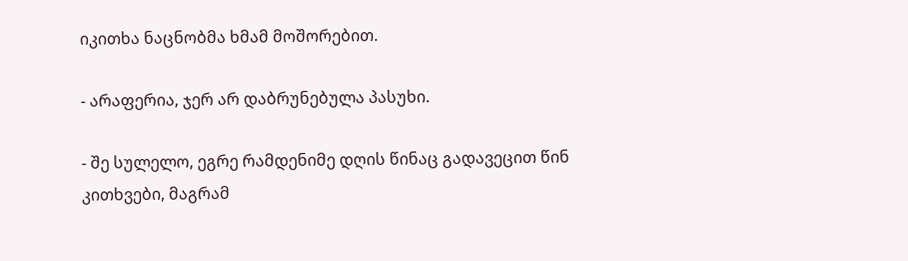იკითხა ნაცნობმა ხმამ მოშორებით.

- არაფერია, ჯერ არ დაბრუნებულა პასუხი.

- შე სულელო, ეგრე რამდენიმე დღის წინაც გადავეცით წინ კითხვები, მაგრამ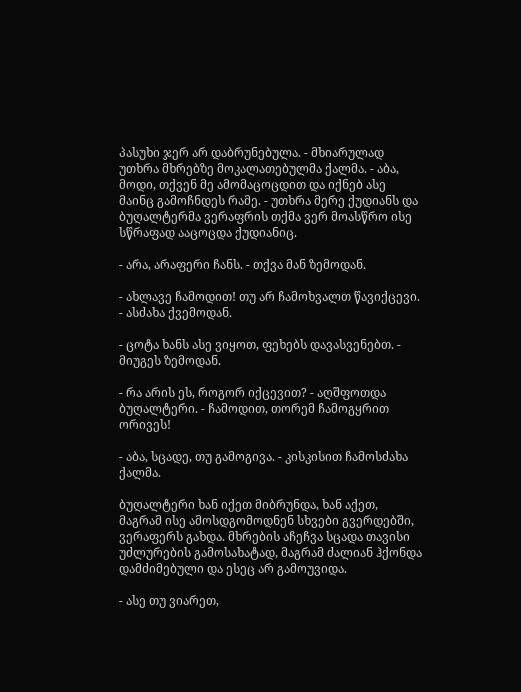პასუხი ჯერ არ დაბრუნებულა. - მხიარულად უთხრა მხრებზე მოკალათებულმა ქალმა. - აბა, მოდი, თქვენ მე ამომაცოცდით და იქნებ ასე მაინც გამოჩნდეს რამე. - უთხრა მერე ქუდიანს და ბუღალტერმა ვერაფრის თქმა ვერ მოასწრო ისე სწრაფად ააცოცდა ქუდიანიც.

- არა, არაფერი ჩანს. - თქვა მან ზემოდან.

- ახლავე ჩამოდით! თუ არ ჩამოხვალთ წავიქცევი. - ასძახა ქვემოდან.

- ცოტა ხანს ასე ვიყოთ, ფეხებს დავასვენებთ. - მიუგეს ზემოდან.

- რა არის ეს, როგორ იქცევით? - აღშფოთდა ბუღალტერი. - ჩამოდით, თორემ ჩამოგყრით ორივეს!

- აბა, სცადე, თუ გამოგივა. - კისკისით ჩამოსძახა ქალმა.

ბუღალტერი ხან იქეთ მიბრუნდა, ხან აქეთ, მაგრამ ისე ამოსდგომოდნენ სხვები გვერდებში, ვერაფერს გახდა. მხრების აჩეჩვა სცადა თავისი უძლურების გამოსახატად, მაგრამ ძალიან ჰქონდა დამძიმებული და ესეც არ გამოუვიდა.

- ასე თუ ვიარეთ,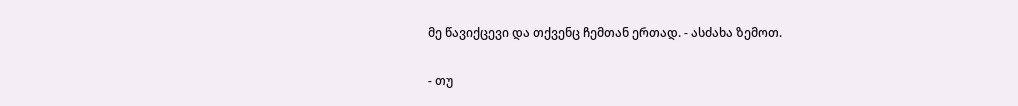მე წავიქცევი და თქვენც ჩემთან ერთად. - ასძახა ზემოთ.

- თუ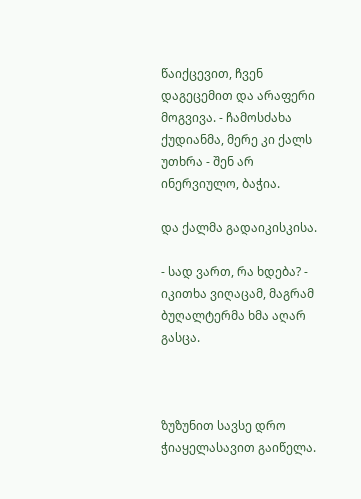წაიქცევით, ჩვენ დაგეცემით და არაფერი მოგვივა. - ჩამოსძახა ქუდიანმა, მერე კი ქალს უთხრა - შენ არ ინერვიულო, ბაჭია.

და ქალმა გადაიკისკისა.

- სად ვართ, რა ხდება? - იკითხა ვიღაცამ, მაგრამ ბუღალტერმა ხმა აღარ გასცა.



ზუზუნით სავსე დრო ჭიაყელასავით გაიწელა.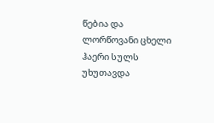წებია და ლორწოვანი ცხელი ჰაერი სულს უხუთავდა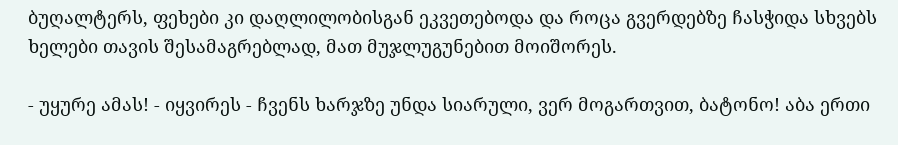ბუღალტერს, ფეხები კი დაღლილობისგან ეკვეთებოდა და როცა გვერდებზე ჩასჭიდა სხვებს ხელები თავის შესამაგრებლად, მათ მუჯლუგუნებით მოიშორეს.

- უყურე ამას! - იყვირეს - ჩვენს ხარჯზე უნდა სიარული, ვერ მოგართვით, ბატონო! აბა ერთი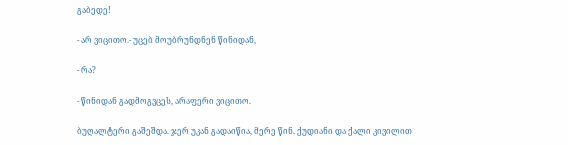გაბედე!

- არ ვიცითო.- უცებ მოუბრუნდნენ წინიდან,

- რა?

- წინიდან გადმოგვცეს, არაფერი ვიცითო.

ბუღალტერი გაშეშდა. ჯერ უკან გადაიწია, მერე წინ. ქუდიანი და ქალი კივილით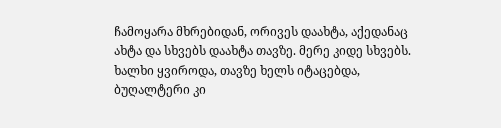ჩამოყარა მხრებიდან, ორივეს დაახტა, აქედანაც ახტა და სხვებს დაახტა თავზე. მერე კიდე სხვებს. ხალხი ყვიროდა, თავზე ხელს იტაცებდა, ბუღალტერი კი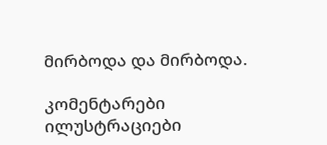მირბოდა და მირბოდა.

კომენტარები ილუსტრაციები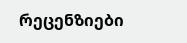რეცენზიები